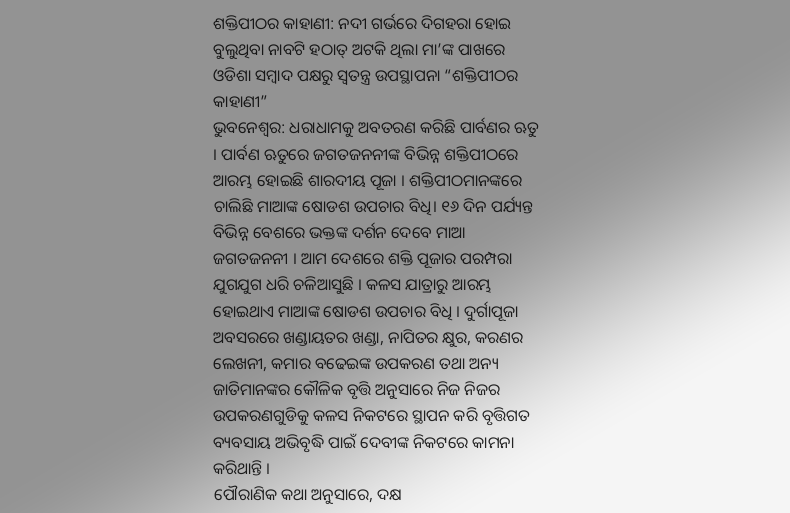ଶକ୍ତିପୀଠର କାହାଣୀ: ନଦୀ ଗର୍ଭରେ ଦିଗହରା ହୋଇ ବୁଲୁଥିବା ନାବଟି ହଠାତ୍ ଅଟକି ଥିଲା ମା’ଙ୍କ ପାଖରେ
ଓଡିଶା ସମ୍ବାଦ ପକ୍ଷରୁ ସ୍ଵତନ୍ତ୍ର ଉପସ୍ଥାପନା “ଶକ୍ତିପୀଠର କାହାଣୀ”
ଭୁବନେଶ୍ଵର: ଧରାଧାମକୁ ଅବତରଣ କରିଛି ପାର୍ବଣର ଋତୁ । ପାର୍ବଣ ଋତୁରେ ଜଗତଜନନୀଙ୍କ ବିଭିନ୍ନ ଶକ୍ତିପୀଠରେ ଆରମ୍ଭ ହୋଇଛି ଶାରଦୀୟ ପୂଜା । ଶକ୍ତିପୀଠମାନଙ୍କରେ ଚାଲିଛି ମାଆଙ୍କ ଷୋଡଶ ଉପଚାର ବିଧି। ୧୬ ଦିନ ପର୍ଯ୍ୟନ୍ତ ବିଭିନ୍ନ ବେଶରେ ଭକ୍ତଙ୍କ ଦର୍ଶନ ଦେବେ ମାଆ ଜଗତଜନନୀ । ଆମ ଦେଶରେ ଶକ୍ତି ପୂଜାର ପରମ୍ପରା ଯୁଗଯୁଗ ଧରି ଚଳିଆସୁଛି । କଳସ ଯାତ୍ରାରୁ ଆରମ୍ଭ ହୋଇଥାଏ ମାଆଙ୍କ ଷୋଡଶ ଉପଚାର ବିଧି । ଦୁର୍ଗାପୂଜା ଅବସରରେ ଖଣ୍ଡାୟତର ଖଣ୍ଡା, ନାପିତର କ୍ଷୁର, କରଣର ଲେଖନୀ, କମାର ବଢେଇଙ୍କ ଉପକରଣ ତଥା ଅନ୍ୟ ଜାତିମାନଙ୍କର କୌଳିକ ବୃତ୍ତି ଅନୁସାରେ ନିଜ ନିଜର ଉପକରଣଗୁଡିକୁ କଳସ ନିକଟରେ ସ୍ଥାପନ କରି ବୃତ୍ତିଗତ ବ୍ୟବସାୟ ଅଭିବୃଦ୍ଧି ପାଇଁ ଦେବୀଙ୍କ ନିକଟରେ କାମନା କରିଥାନ୍ତି ।
ପୌରାଣିକ କଥା ଅନୁସାରେ, ଦକ୍ଷ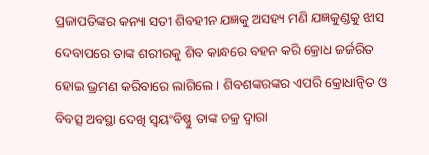ପ୍ରଜାପତିଙ୍କର କନ୍ୟା ସତୀ ଶିବହୀନ ଯଜ୍ଞକୁ ଅସହ୍ୟ ମଣି ଯଜ୍ଞକୁଣ୍ଡକୁ ଝାସ ଦେବାପରେ ତାଙ୍କ ଶରୀରକୁ ଶିବ କାନ୍ଧରେ ବହନ କରି କ୍ରୋଧ ଜର୍ଜରିତ ହୋଇ ଭ୍ରମଣ କରିବାରେ ଲାଗିଲେ । ଶିବଶଙ୍କରଙ୍କର ଏପରି କ୍ରୋଧାନ୍ୱିତ ଓ ବିବତ୍ସ ଅବସ୍ଥା ଦେଖି ସ୍ୱୟଂବିଷ୍ଣୁ ତାଙ୍କ ଚକ୍ର ଦ୍ଵାରା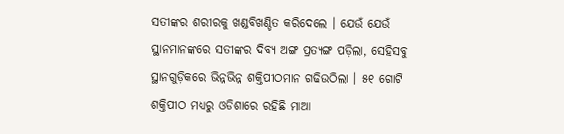ସତୀଙ୍କର ଶରୀରକୁ ଖଣ୍ଡବିଖଣ୍ଡିତ କରିଦେଲେ । ଯେଉଁ ଯେଉଁ ସ୍ଥାନମାନଙ୍କରେ ସତୀଙ୍କର ଦିବ୍ୟ ଅଙ୍ଗ ପ୍ରତ୍ୟଙ୍ଗ ପଡ଼ିଲା, ସେହିସବୁ ସ୍ଥାନଗୁଡ଼ିକରେ ଭିନ୍ନଭିନ୍ନ ଶକ୍ତିପୀଠମାନ ଗଢିଉଠିଲା । ୫୧ ଗୋଟି ଶକ୍ତିପୀଠ ମଧ୍ୟରୁ ଓଡିଶାରେ ରହିଛି ମାଆ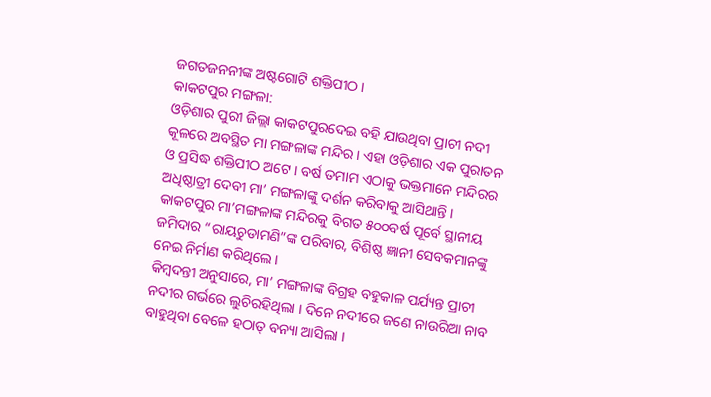ଜଗତଜନନୀଙ୍କ ଅଷ୍ଟଗୋଟି ଶକ୍ତିପୀଠ ।
କାକଟପୁର ମଙ୍ଗଳା:
ଓଡ଼ିଶାର ପୁରୀ ଜିଲ୍ଲା କାକଟପୁରଦେଇ ବହି ଯାଉଥିବା ପ୍ରାଚୀ ନଦୀ କୂଳରେ ଅବସ୍ଥିତ ମା ମଙ୍ଗଳାଙ୍କ ମନ୍ଦିର । ଏହା ଓଡ଼ିଶାର ଏକ ପୁରାତନ ଓ ପ୍ରସିଦ୍ଧ ଶକ୍ତିପୀଠ ଅଟେ । ବର୍ଷ ତମାମ ଏଠାକୁ ଭକ୍ତମାନେ ମନ୍ଦିରର ଅଧିଷ୍ଠାତ୍ରୀ ଦେବୀ ମା’ ମଙ୍ଗଳାଙ୍କୁ ଦର୍ଶନ କରିବାକୁ ଆସିଥାନ୍ତି । କାକଟପୁର ମା’ମଙ୍ଗଳାଙ୍କ ମନ୍ଦିରକୁ ବିଗତ ୫୦୦ବର୍ଷ ପୂର୍ବେ ସ୍ଥାନୀୟ ଜମିଦାର “ରାୟଚୁଡାମଣି”ଙ୍କ ପରିବାର, ବିଶିଷ୍ଠ ଜ୍ଞାନୀ ସେବକମାନଙ୍କୁ ନେଇ ନିର୍ମାଣ କରିଥିଲେ।
କିମ୍ବଦନ୍ତୀ ଅନୁସାରେ, ମା’ ମଙ୍ଗଳାଙ୍କ ବିଗ୍ରହ ବହୁକାଳ ପର୍ଯ୍ୟନ୍ତ ପ୍ରାଚୀ ନଦୀର ଗର୍ଭରେ ଲୁଚିରହିଥିଲା । ଦିନେ ନଦୀରେ ଜଣେ ନାଉରିଆ ନାବ ବାହୁଥିବା ବେଳେ ହଠାତ୍ ବନ୍ୟା ଆସିଲା ।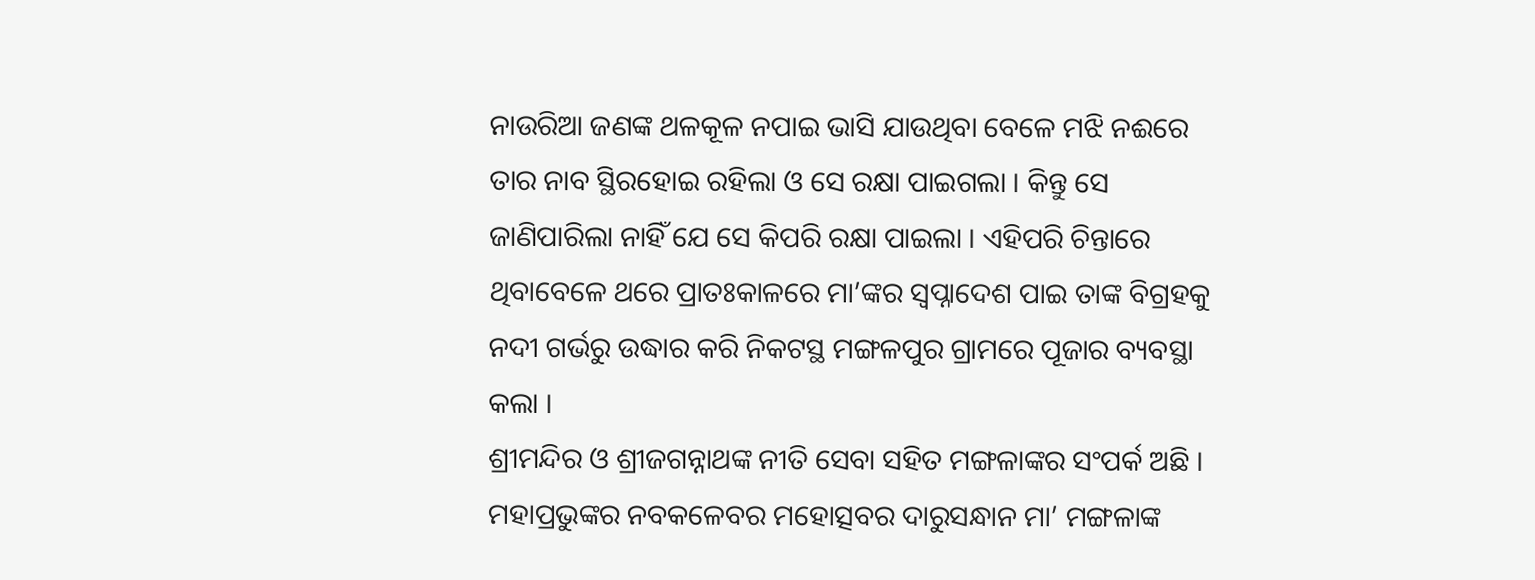ନାଉରିଆ ଜଣଙ୍କ ଥଳକୂଳ ନପାଇ ଭାସି ଯାଉଥିବା ବେଳେ ମଝି ନଈରେ ତାର ନାବ ସ୍ଥିରହୋଇ ରହିଲା ଓ ସେ ରକ୍ଷା ପାଇଗଲା । କିନ୍ତୁ ସେ ଜାଣିପାରିଲା ନାହିଁ ଯେ ସେ କିପରି ରକ୍ଷା ପାଇଲା । ଏହିପରି ଚିନ୍ତାରେ ଥିବାବେଳେ ଥରେ ପ୍ରାତଃକାଳରେ ମା’ଙ୍କର ସ୍ୱପ୍ନାଦେଶ ପାଇ ତାଙ୍କ ବିଗ୍ରହକୁ ନଦୀ ଗର୍ଭରୁ ଉଦ୍ଧାର କରି ନିକଟସ୍ଥ ମଙ୍ଗଳପୁର ଗ୍ରାମରେ ପୂଜାର ବ୍ୟବସ୍ଥା କଲା ।
ଶ୍ରୀମନ୍ଦିର ଓ ଶ୍ରୀଜଗନ୍ନାଥଙ୍କ ନୀତି ସେବା ସହିତ ମଙ୍ଗଳାଙ୍କର ସଂପର୍କ ଅଛି । ମହାପ୍ରଭୁଙ୍କର ନବକଳେବର ମହୋତ୍ସବର ଦାରୁସନ୍ଧାନ ମା’ ମଙ୍ଗଳାଙ୍କ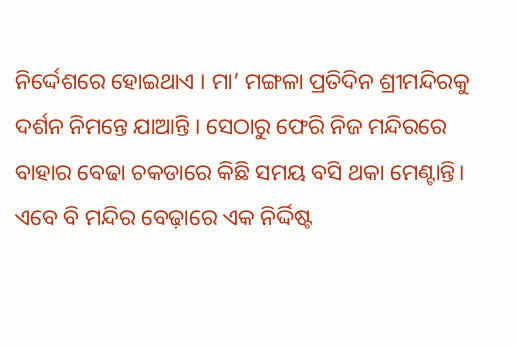ନିର୍ଦ୍ଦେଶରେ ହୋଇଥାଏ । ମା’ ମଙ୍ଗଳା ପ୍ରତିଦିନ ଶ୍ରୀମନ୍ଦିରକୁ ଦର୍ଶନ ନିମନ୍ତେ ଯାଆନ୍ତି । ସେଠାରୁ ଫେରି ନିଜ ମନ୍ଦିରରେ ବାହାର ବେଢା ଚକଡାରେ କିଛି ସମୟ ବସି ଥକା ମେଣ୍ଟାନ୍ତି। ଏବେ ବି ମନ୍ଦିର ବେଢ଼ାରେ ଏକ ନିର୍ଦ୍ଦିଷ୍ଟ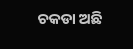ଚକଡା ଅଛି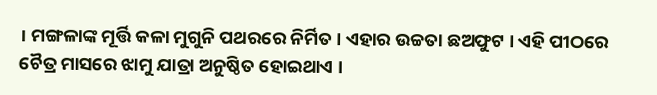। ମଙ୍ଗଳାଙ୍କ ମୂର୍ତ୍ତି କଳା ମୁଗୁନି ପଥରରେ ନିର୍ମିତ । ଏହାର ଉଚ୍ଚତା ଛଅଫୁଟ । ଏହି ପୀଠରେ ଚୈତ୍ର ମାସରେ ଝାମୁ ଯାତ୍ରା ଅନୁଷ୍ଠିତ ହୋଇଥାଏ ।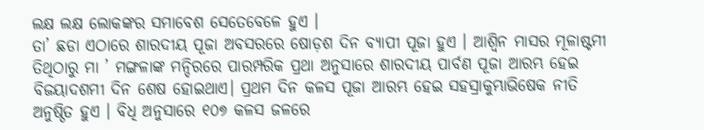ଲକ୍ଷ ଲକ୍ଷ ଲୋକଙ୍କର ସମାବେଶ ସେତେବେଳେ ହୁଏ ।
ତା’ ଛଡା ଏଠାରେ ଶାରଦୀୟ ପୂଜା ଅବସରରେ ଷୋଡ଼ଶ ଦିନ ବ୍ୟାପୀ ପୂଜା ହୁଏ । ଆଶ୍ୱିନ ମାସର ମୂଳାଷ୍ଟମୀ ତିଥିଠାରୁ ମା ’ ମଙ୍ଗଳାଙ୍କ ମନ୍ଦିରରେ ପାରମ୍ପରିକ ପ୍ରଥା ଅନୁସାରେ ଶାରଦୀୟ ପାର୍ବଣ ପୂଜା ଆରମ୍ଭ ହେଇ ବିଜୟାଦଶମୀ ଦିନ ଶେଷ ହୋଇଥାଏ। ପ୍ରଥମ ଦିନ କଳସ ପୂଜା ଆରମ୍ଭ ହେଇ ସହସ୍ରାକୁମ୍ଭାଭିଷେକ ନୀତି ଅନୁଷ୍ଠିତ ହୁଏ । ବିଧି ଅନୁସାରେ ୧୦୭ କଳସ ଜଳରେ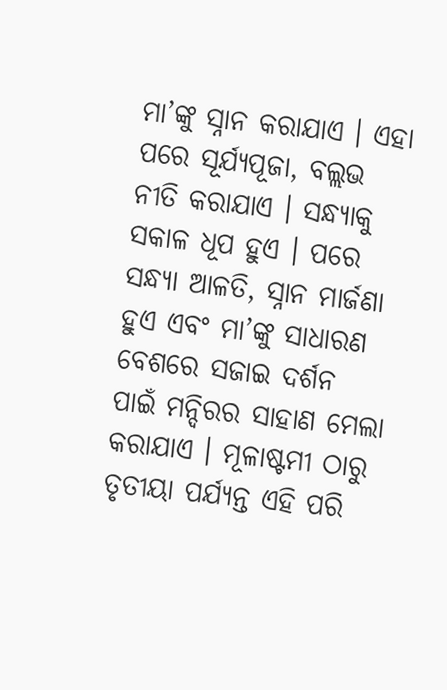ମା’ଙ୍କୁ ସ୍ନାନ କରାଯାଏ । ଏହା ପରେ ସୂର୍ଯ୍ୟପୂଜା, ବଲ୍ଲଭ ନୀତି କରାଯାଏ । ସନ୍ଧ୍ୟାକୁ ସକାଳ ଧୂପ ହୁଏ । ପରେ ସନ୍ଧ୍ୟା ଆଳତି, ସ୍ନାନ ମାର୍ଜଣା ହୁଏ ଏବଂ ମା’ଙ୍କୁ ସାଧାରଣ ବେଶରେ ସଜାଇ ଦର୍ଶନ ପାଇଁ ମନ୍ଦିରର ସାହାଣ ମେଲା କରାଯାଏ । ମୂଳାଷ୍ଟମୀ ଠାରୁ ତୃତୀୟା ପର୍ଯ୍ୟନ୍ତ ଏହି ପରି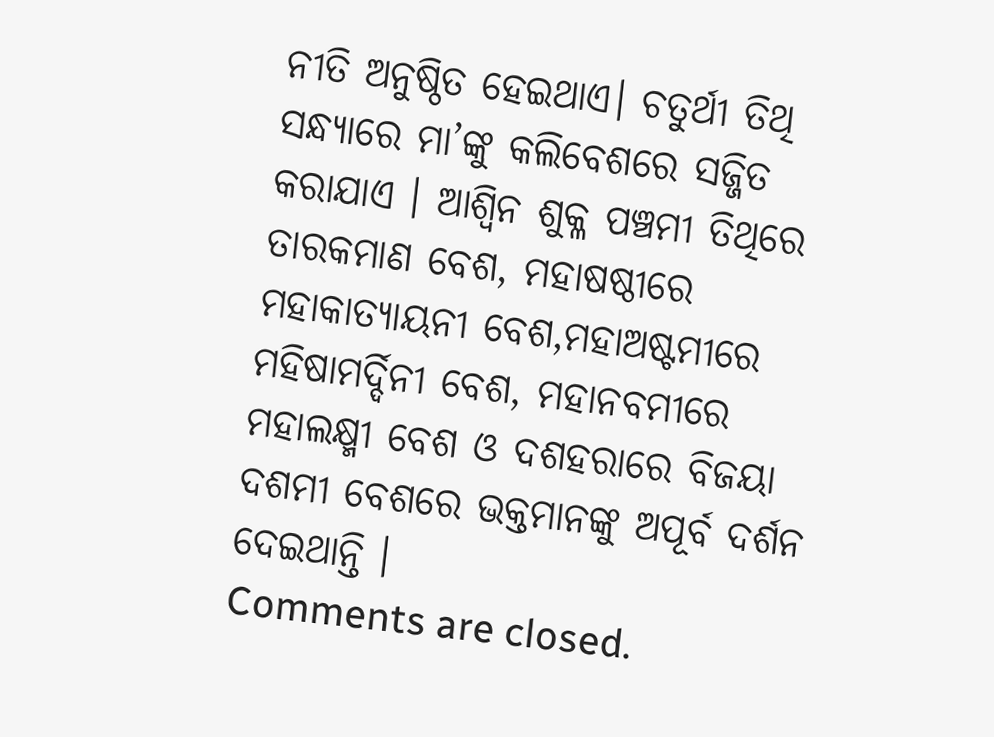ନୀତି ଅନୁଷ୍ଠିତ ହେଇଥାଏ। ଚତୁର୍ଥୀ ତିଥି ସନ୍ଧ୍ୟାରେ ମା’ଙ୍କୁ କଲିବେଶରେ ସଜ୍ଜିତ କରାଯାଏ । ଆଶ୍ୱିନ ଶୁକ୍ଳ ପଞ୍ଚମୀ ତିଥିରେ ତାରକମାଣ ବେଶ, ମହାଷଷ୍ଠୀରେ ମହାକାତ୍ୟାୟନୀ ବେଶ,ମହାଅଷ୍ଟମୀରେ ମହିଷାମର୍ଦ୍ଦିନୀ ବେଶ, ମହାନବମୀରେ ମହାଲକ୍ଷ୍ମୀ ବେଶ ଓ ଦଶହରାରେ ବିଜୟା ଦଶମୀ ବେଶରେ ଭକ୍ତମାନଙ୍କୁ ଅପୂର୍ବ ଦର୍ଶନ ଦେଇଥାନ୍ତି ।
Comments are closed.